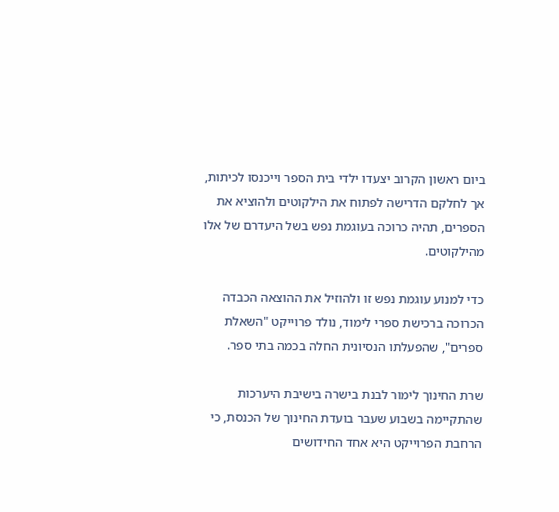ביום ראשון הקרוב יצעדו ילדי בית הספר וייכנסו לכיתות, אך לחלקם הדרישה לפתוח את הילקוטים ולהוציא את הספרים, תהיה כרוכה בעוגמת נפש בשל היעדרם של אלו מהילקוטים.

כדי למנוע עוגמת נפש זו ולהוזיל את ההוצאה הכבדה הכרוכה ברכישת ספרי לימוד, נולד פרוייקט "השאלת ספרים", שהפעלתו הנסיונית החלה בכמה בתי ספר.

שרת החינוך לימור לבנת בישרה בישיבת היערכות שהתקיימה בשבוע שעבר בועדת החינוך של הכנסת, כי הרחבת הפרוייקט היא אחד החידושים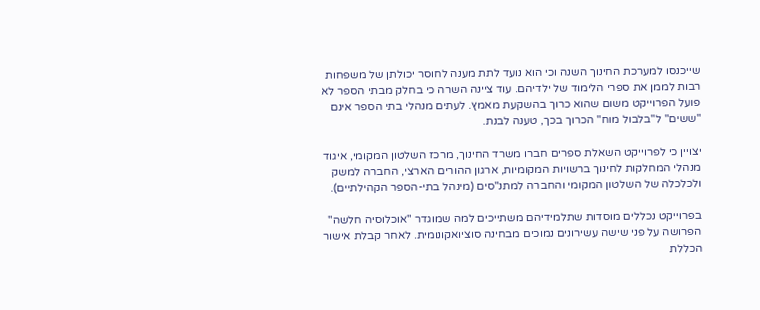שייכנסו למערכת החינוך השנה וכי הוא נועד לתת מענה לחוסר יכולתן של משפחות רבות לממן את ספרי הלימוד של ילדיהם. עוד ציינה השרה כי בחלק מבתי הספר לא פועל הפרוייקט משום שהוא כרוך בהשקעת מאמץ. לעתים מנהלי בתי הספר אינם "ששים" ל"בלבול מוח" הכרוך בכך, טענה לבנת.

יצויין כי לפרוייקט השאלת ספרים חברו משרד החינוך, מרכז השלטון המקומי, איגוד מנהלי המחלקות לחינוך ברשויות המקומיות, ארגון ההורים הארצי, החברה למשק ולכלכלה של השלטון המקומי והחברה למתנ"סים (מינהל בתי-הספר הקהילתיים).

בפרוייקט נכללים מוסדות שתלמידיהם משתייכים למה שמוגדר "אוכלוסיה חלשה" הפרושה על פני שישה עשירונים נמוכים מבחינה סוציואקונומית. לאחר קבלת אישור הכללת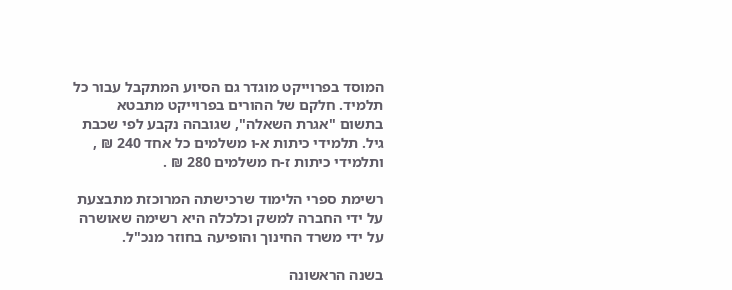המוסד בפרוייקט מוגדר גם הסיוע המתקבל עבור כל תלמיד. חלקם של ההורים בפרוייקט מתבטא בתשום "אגרת השאלה", שגובהה נקבע לפי שכבת גיל. תלמידי כיתות א-ו משלמים כל אחד 240 ₪ , ותלמידי כיתות ז-ח משלמים 280 ₪ .

רשימת ספרי הלימוד שרכישתה המרוכזת מתבצעת על ידי החברה למשק וכלכלה היא רשימה שאושרה על ידי משרד החינוך והופיעה בחוזר מנכ"ל.

בשנה הראשונה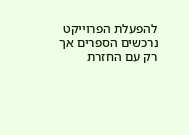להפעלת הפרוייקט נרכשים הספרים אך רק עם החזרת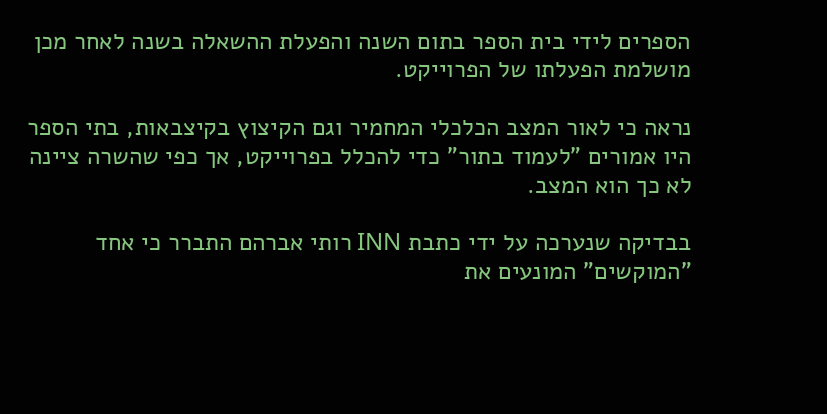הספרים לידי בית הספר בתום השנה והפעלת ההשאלה בשנה לאחר מכן מושלמת הפעלתו של הפרוייקט.

נראה כי לאור המצב הכלכלי המחמיר וגם הקיצוץ בקיצבאות, בתי הספר היו אמורים "לעמוד בתור" כדי להכלל בפרוייקט, אך כפי שהשרה ציינה לא כך הוא המצב.

בבדיקה שנערכה על ידי כתבת INN רותי אברהם התברר כי אחד "המוקשים" המונעים את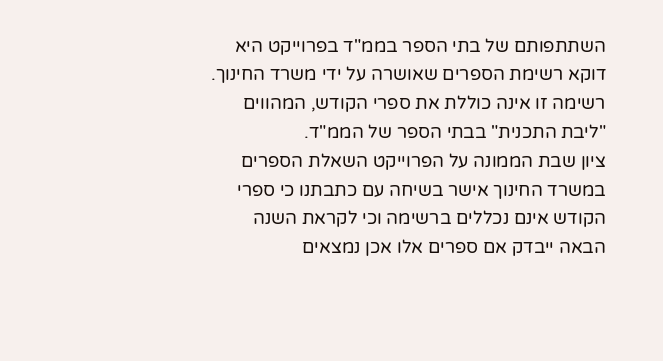השתתפותם של בתי הספר בממ"ד בפרוייקט היא דוקא רשימת הספרים שאושרה על ידי משרד החינוך. רשימה זו אינה כוללת את ספרי הקודש, המהווים "ליבת התכנית" בבתי הספר של הממ"ד.
ציון שבת הממונה על הפרוייקט השאלת הספרים במשרד החינוך אישר בשיחה עם כתבתנו כי ספרי הקודש אינם נכללים ברשימה וכי לקראת השנה הבאה ייבדק אם ספרים אלו אכן נמצאים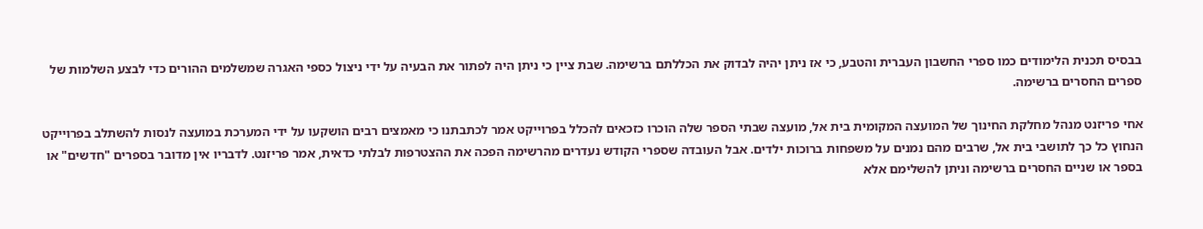בבסיס תכנית הלימודים כמו ספרי החשבון העברית והטבע, כי אז ניתן יהיה לבדוק את הכללתם ברשימה. שבת ציין כי ניתן היה לפתור את הבעיה על ידי ניצול כספי האגרה שמשלמים ההורים כדי לבצע השלמות של ספרים החסרים ברשימה.

אחי פריזנט מנהל מחלקת החינוך של המועצה המקומית בית אל, מועצה שבתי הספר שלה הוכרו כזכאים להכלל בפרוייקט אמר לכתבתנו כי מאמצים רבים הושקעו על ידי המערכת במועצה לנסות להשתלב בפרוייקט הנחוץ כל כך לתושבי בית אל, שרבים מהם נמנים על משפחות ברוכות ילדים. אבל העובדה שספרי הקודש נעדרים מהרשימה הפכה את ההצטרפות לבלתי כדאית, אמר פריזנט. לדבריו אין מדובר בספרים "חדשים" או בספר או שניים החסרים ברשימה וניתן להשלימם אלא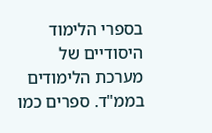בספרי הלימוד היסודיים של מערכת הלימודים בממ"ד. ספרים כמו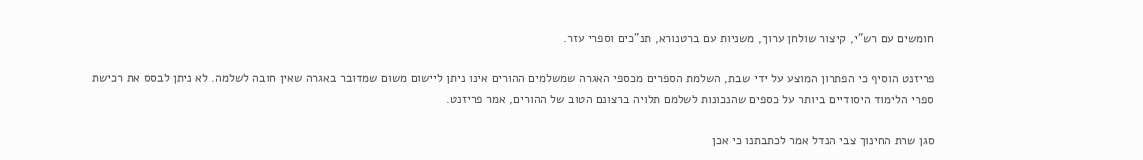חומשים עם רש"י, קיצור שולחן ערוך, משניות עם ברטנורא, תנ"כים וספרי עזר.

פריזנט הוסיף כי הפתרון המוצע על ידי שבת, השלמת הספרים מכספי האגרה שמשלמים ההורים אינו ניתן ליישום משום שמדובר באגרה שאין חובה לשלמה. לא ניתן לבסס את רכישת ספרי הלימוד היסודיים ביותר על כספים שהנכונות לשלמם תלויה ברצונם הטוב של ההורים, אמר פריזנט.

סגן שרת החינוך צבי הנדל אמר לכתבתנו כי אכן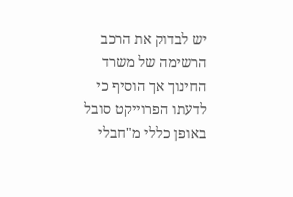יש לבדוק את הרכב הרשימה של משרד החינוך אך הוסיף כי לדעתו הפרוייקט סובל באופן כללי מ"חבלי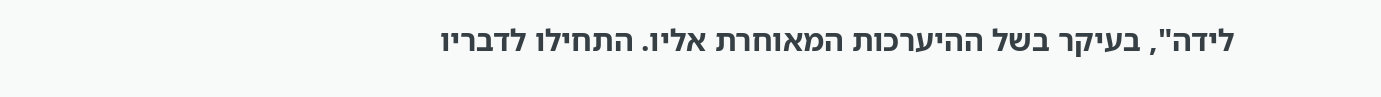לידה", בעיקר בשל ההיערכות המאוחרת אליו. התחילו לדבריו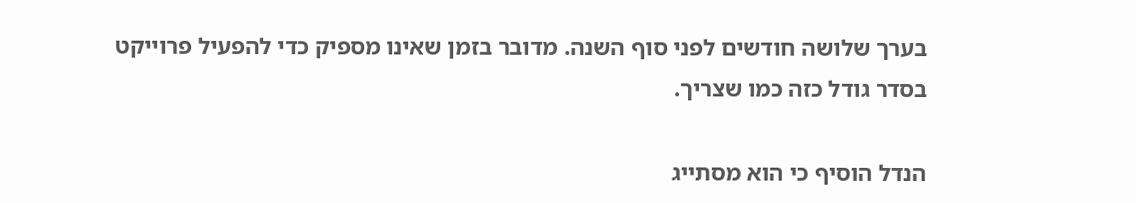בערך שלושה חודשים לפני סוף השנה. מדובר בזמן שאינו מספיק כדי להפעיל פרוייקט בסדר גודל כזה כמו שצריך.

הנדל הוסיף כי הוא מסתייג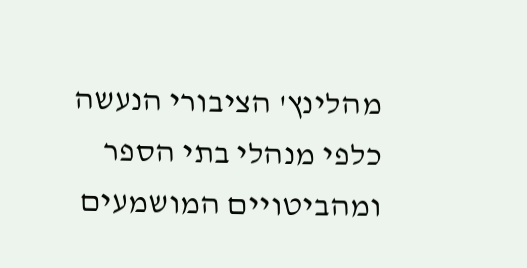מהלינץ' הציבורי הנעשה כלפי מנהלי בתי הספר ומהביטויים המושמעים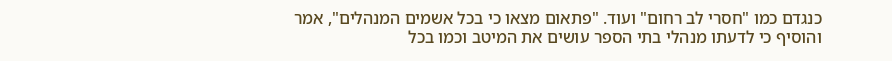כנגדם כמו "חסרי לב רחום" ועוד. "פתאום מצאו כי בכל אשמים המנהלים", אמר והוסיף כי לדעתו מנהלי בתי הספר עושים את המיטב וכמו בכל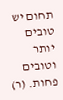תחום יש טובים יותר וטובים פחות. (ר)